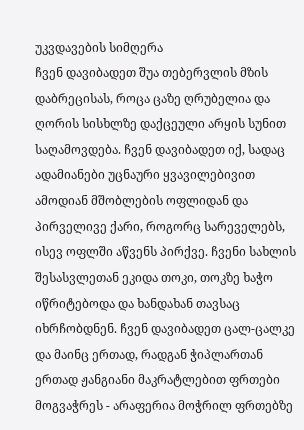უკვდავების სიმღერა
ჩვენ დავიბადეთ შუა თებერვლის მზის დაბრეცისას, როცა ცაზე ღრუბელია და ღორის სისხლზე დაქცეული არყის სუნით საღამოვდება. ჩვენ დავიბადეთ იქ, სადაც ადამიანები უცნაური ყვავილებივით ამოდიან მშობლების ოფლიდან და პირველივე ქარი, როგორც სარეველებს, ისევ ოფლში აწვენს პირქვე. ჩვენი სახლის შესასვლეთან ეკიდა თოკი, თოკზე ხაჭო იწრიტებოდა და ხანდახან თავსაც იხრჩობდნენ. ჩვენ დავიბადეთ ცალ-ცალკე და მაინც ერთად, რადგან ჭიპლართან ერთად ჟანგიანი მაკრატლებით ფრთები მოგვაჭრეს - არაფერია მოჭრილ ფრთებზე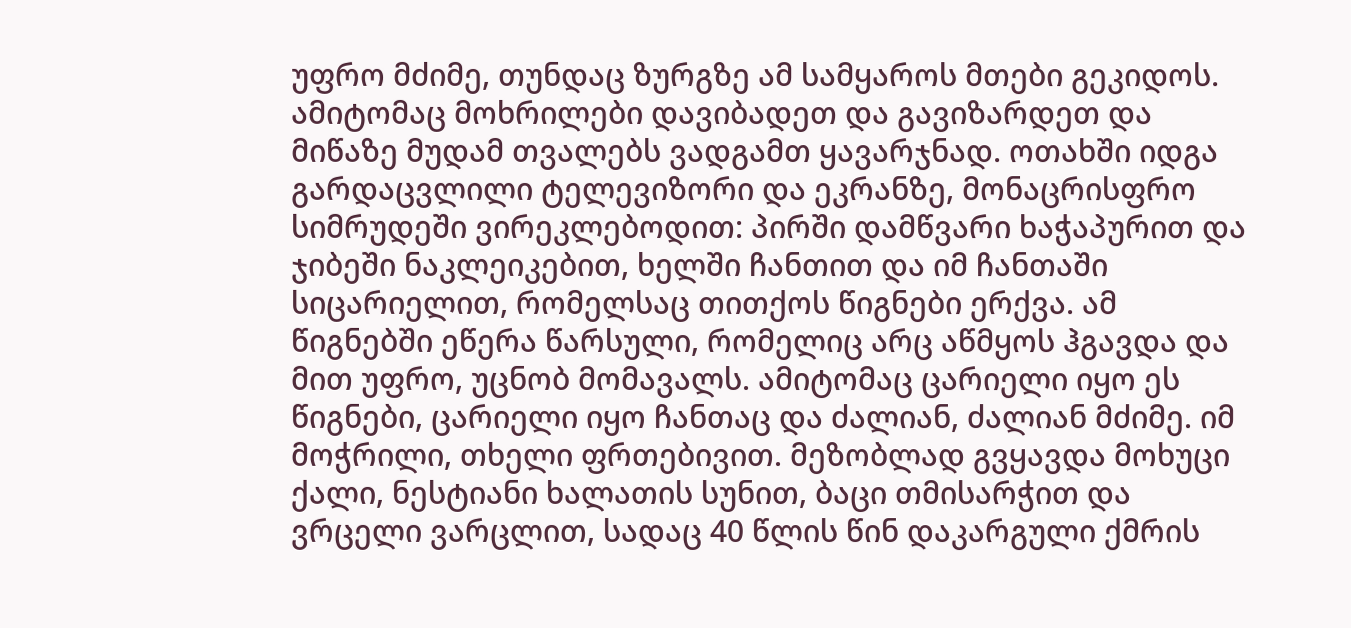უფრო მძიმე, თუნდაც ზურგზე ამ სამყაროს მთები გეკიდოს. ამიტომაც მოხრილები დავიბადეთ და გავიზარდეთ და მიწაზე მუდამ თვალებს ვადგამთ ყავარჯნად. ოთახში იდგა გარდაცვლილი ტელევიზორი და ეკრანზე, მონაცრისფრო სიმრუდეში ვირეკლებოდით: პირში დამწვარი ხაჭაპურით და ჯიბეში ნაკლეიკებით, ხელში ჩანთით და იმ ჩანთაში სიცარიელით, რომელსაც თითქოს წიგნები ერქვა. ამ წიგნებში ეწერა წარსული, რომელიც არც აწმყოს ჰგავდა და მით უფრო, უცნობ მომავალს. ამიტომაც ცარიელი იყო ეს წიგნები, ცარიელი იყო ჩანთაც და ძალიან, ძალიან მძიმე. იმ მოჭრილი, თხელი ფრთებივით. მეზობლად გვყავდა მოხუცი ქალი, ნესტიანი ხალათის სუნით, ბაცი თმისარჭით და ვრცელი ვარცლით, სადაც 40 წლის წინ დაკარგული ქმრის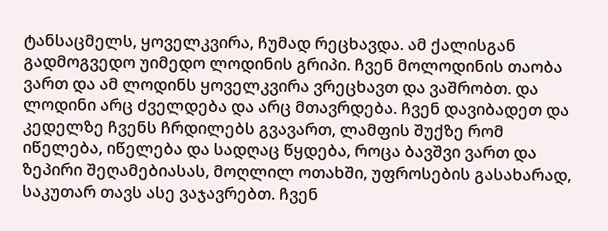ტანსაცმელს, ყოველკვირა, ჩუმად რეცხავდა. ამ ქალისგან გადმოგვედო უიმედო ლოდინის გრიპი. ჩვენ მოლოდინის თაობა ვართ და ამ ლოდინს ყოველკვირა ვრეცხავთ და ვაშრობთ. და ლოდინი არც ძველდება და არც მთავრდება. ჩვენ დავიბადეთ და კედელზე ჩვენს ჩრდილებს გვავართ, ლამფის შუქზე რომ იწელება, იწელება და სადღაც წყდება, როცა ბავშვი ვართ და ზეპირი შეღამებიასას, მოღლილ ოთახში, უფროსების გასახარად, საკუთარ თავს ასე ვაჯავრებთ. ჩვენ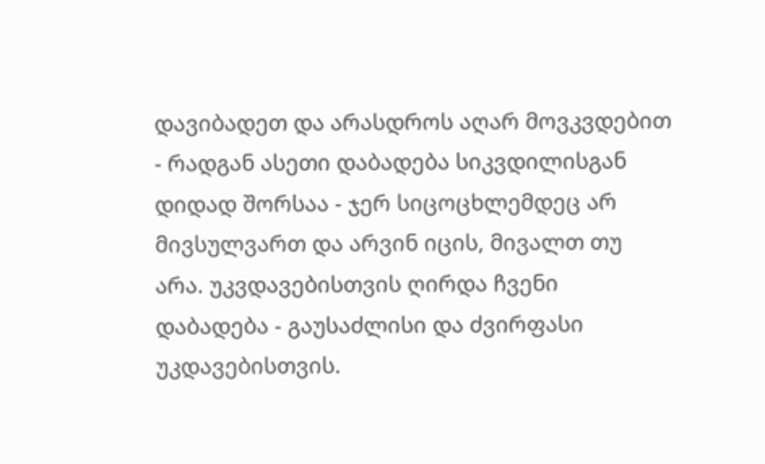დავიბადეთ და არასდროს აღარ მოვკვდებით - რადგან ასეთი დაბადება სიკვდილისგან დიდად შორსაა - ჯერ სიცოცხლემდეც არ მივსულვართ და არვინ იცის, მივალთ თუ არა. უკვდავებისთვის ღირდა ჩვენი დაბადება - გაუსაძლისი და ძვირფასი უკდავებისთვის.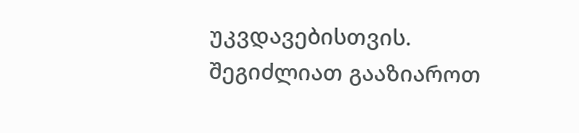უკვდავებისთვის.
შეგიძლიათ გააზიაროთ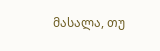მასალა, თუ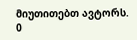მიუთითებთ ავტორს.
0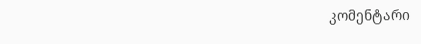კომენტარი